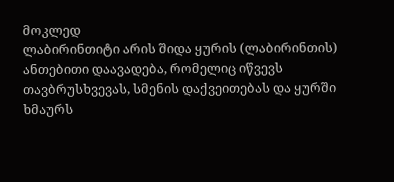მოკლედ
ლაბირინთიტი არის შიდა ყურის (ლაბირინთის) ანთებითი დაავადება, რომელიც იწვევს თავბრუსხვევას, სმენის დაქვეითებას და ყურში ხმაურს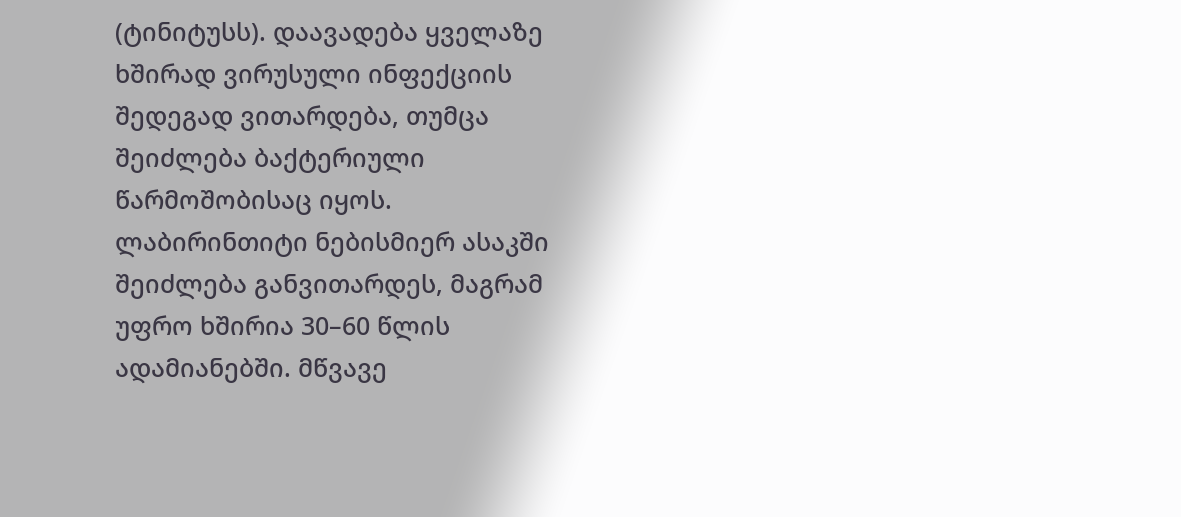(ტინიტუსს). დაავადება ყველაზე ხშირად ვირუსული ინფექციის შედეგად ვითარდება, თუმცა შეიძლება ბაქტერიული წარმოშობისაც იყოს. ლაბირინთიტი ნებისმიერ ასაკში შეიძლება განვითარდეს, მაგრამ უფრო ხშირია 30–60 წლის ადამიანებში. მწვავე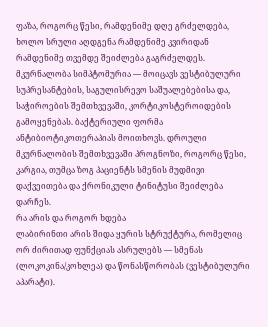ფაზა, როგორც წესი, რამდენიმე დღე გრძელდება, ხოლო სრული აღდგენა რამდენიმე კვირიდან რამდენიმე თვემდე შეიძლება გაგრძელდეს. მკურნალობა სიმპტომურია — მოიცავს ვესტიბულური სუპრესანტების, საგულისრევო საშუალებებისა და, საჭიროების შემთხვევაში, კორტიკოსტეროიდების გამოყენებას. ბაქტერიული ფორმა ანტიბიოტიკოთერაპიას მოითხოვს. დროული მკურნალობის შემთხვევაში პროგნოზი, როგორც წესი, კარგია, თუმცა ზოგ პაციენტს სმენის მუდმივი დაქვეითება და ქრონიკული ტინიტუსი შეიძლება დარჩეს.
რა არის და როგორ ხდება
ლაბირინთი არის შიდა ყურის სტრუქტურა, რომელიც ორ ძირითად ფუნქციას ასრულებს — სმენას (ლოკოკინა/კოხლეა) და წონასწორობას (ვესტიბულური აპარატი).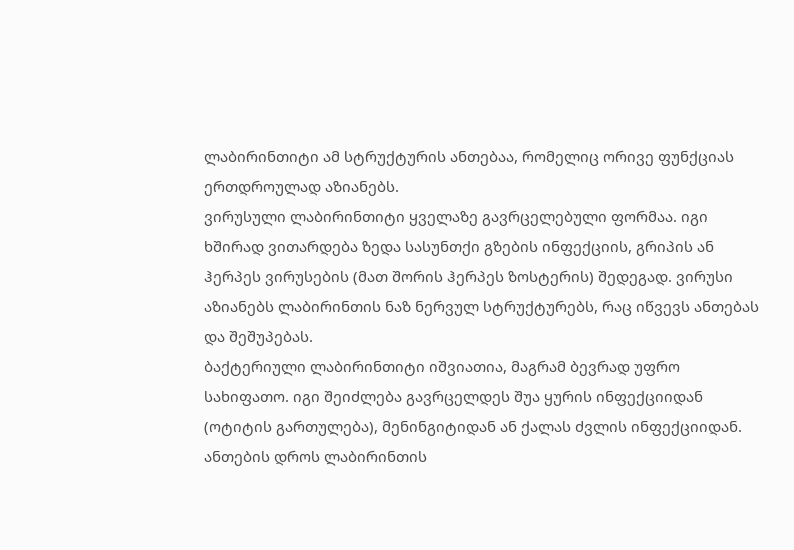ლაბირინთიტი ამ სტრუქტურის ანთებაა, რომელიც ორივე ფუნქციას ერთდროულად აზიანებს.
ვირუსული ლაბირინთიტი ყველაზე გავრცელებული ფორმაა. იგი ხშირად ვითარდება ზედა სასუნთქი გზების ინფექციის, გრიპის ან ჰერპეს ვირუსების (მათ შორის ჰერპეს ზოსტერის) შედეგად. ვირუსი აზიანებს ლაბირინთის ნაზ ნერვულ სტრუქტურებს, რაც იწვევს ანთებას და შეშუპებას.
ბაქტერიული ლაბირინთიტი იშვიათია, მაგრამ ბევრად უფრო სახიფათო. იგი შეიძლება გავრცელდეს შუა ყურის ინფექციიდან (ოტიტის გართულება), მენინგიტიდან ან ქალას ძვლის ინფექციიდან.
ანთების დროს ლაბირინთის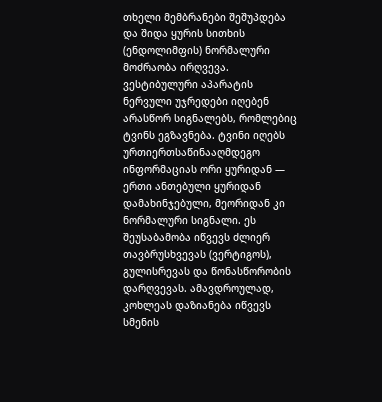თხელი მემბრანები შეშუპდება და შიდა ყურის სითხის (ენდოლიმფის) ნორმალური მოძრაობა ირღვევა. ვესტიბულური აპარატის ნერვული უჯრედები იღებენ არასწორ სიგნალებს, რომლებიც ტვინს ეგზავნება. ტვინი იღებს ურთიერთსაწინააღმდეგო ინფორმაციას ორი ყურიდან — ერთი ანთებული ყურიდან დამახინჯებული, მეორიდან კი ნორმალური სიგნალი. ეს შეუსაბამობა იწვევს ძლიერ თავბრუსხვევას (ვერტიგოს), გულისრევას და წონასწორობის დარღვევას. ამავდროულად, კოხლეას დაზიანება იწვევს სმენის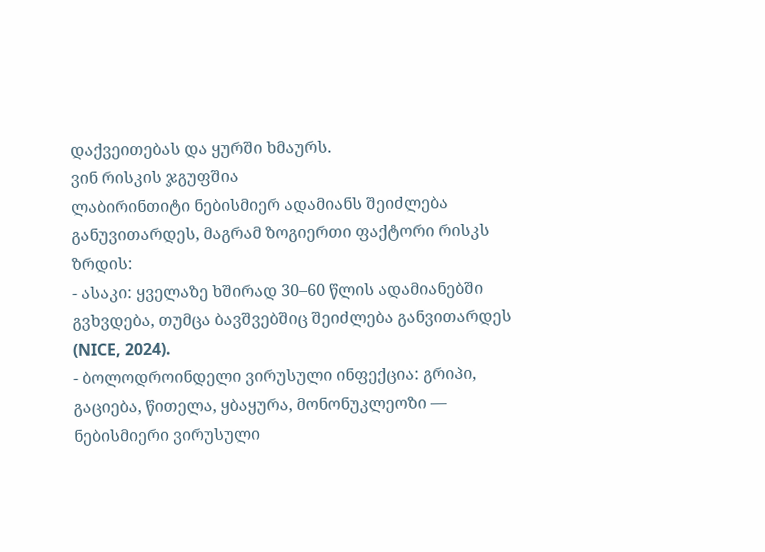დაქვეითებას და ყურში ხმაურს.
ვინ რისკის ჯგუფშია
ლაბირინთიტი ნებისმიერ ადამიანს შეიძლება განუვითარდეს, მაგრამ ზოგიერთი ფაქტორი რისკს ზრდის:
- ასაკი: ყველაზე ხშირად 30–60 წლის ადამიანებში გვხვდება, თუმცა ბავშვებშიც შეიძლება განვითარდეს (NICE, 2024).
- ბოლოდროინდელი ვირუსული ინფექცია: გრიპი, გაციება, წითელა, ყბაყურა, მონონუკლეოზი — ნებისმიერი ვირუსული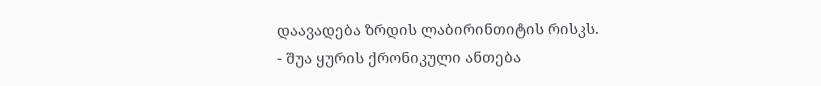დაავადება ზრდის ლაბირინთიტის რისკს.
- შუა ყურის ქრონიკული ანთება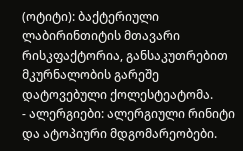(ოტიტი): ბაქტერიული ლაბირინთიტის მთავარი რისკფაქტორია, განსაკუთრებით მკურნალობის გარეშე დატოვებული ქოლესტეატომა.
- ალერგიები: ალერგიული რინიტი და ატოპიური მდგომარეობები.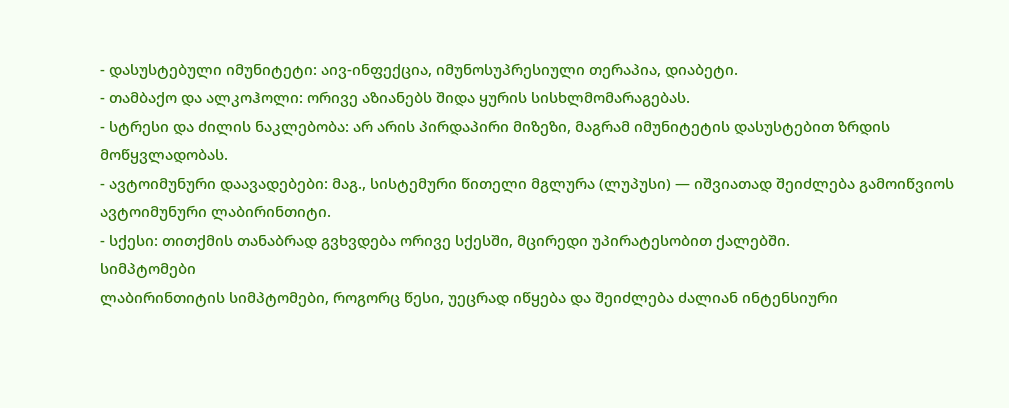- დასუსტებული იმუნიტეტი: აივ-ინფექცია, იმუნოსუპრესიული თერაპია, დიაბეტი.
- თამბაქო და ალკოჰოლი: ორივე აზიანებს შიდა ყურის სისხლმომარაგებას.
- სტრესი და ძილის ნაკლებობა: არ არის პირდაპირი მიზეზი, მაგრამ იმუნიტეტის დასუსტებით ზრდის მოწყვლადობას.
- ავტოიმუნური დაავადებები: მაგ., სისტემური წითელი მგლურა (ლუპუსი) — იშვიათად შეიძლება გამოიწვიოს ავტოიმუნური ლაბირინთიტი.
- სქესი: თითქმის თანაბრად გვხვდება ორივე სქესში, მცირედი უპირატესობით ქალებში.
სიმპტომები
ლაბირინთიტის სიმპტომები, როგორც წესი, უეცრად იწყება და შეიძლება ძალიან ინტენსიური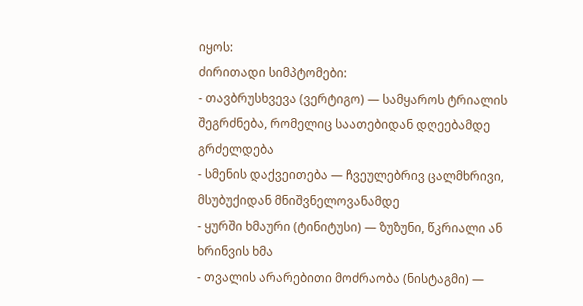იყოს:
ძირითადი სიმპტომები:
- თავბრუსხვევა (ვერტიგო) — სამყაროს ტრიალის შეგრძნება, რომელიც საათებიდან დღეებამდე გრძელდება
- სმენის დაქვეითება — ჩვეულებრივ ცალმხრივი, მსუბუქიდან მნიშვნელოვანამდე
- ყურში ხმაური (ტინიტუსი) — ზუზუნი, წკრიალი ან ხრინვის ხმა
- თვალის არარებითი მოძრაობა (ნისტაგმი) —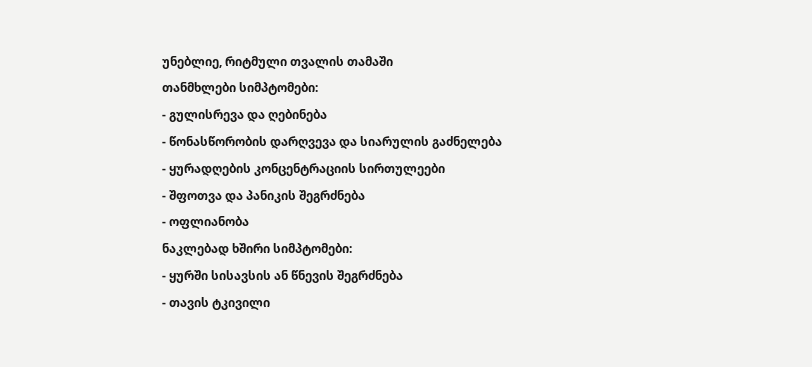უნებლიე, რიტმული თვალის თამაში
თანმხლები სიმპტომები:
- გულისრევა და ღებინება
- წონასწორობის დარღვევა და სიარულის გაძნელება
- ყურადღების კონცენტრაციის სირთულეები
- შფოთვა და პანიკის შეგრძნება
- ოფლიანობა
ნაკლებად ხშირი სიმპტომები:
- ყურში სისავსის ან წნევის შეგრძნება
- თავის ტკივილი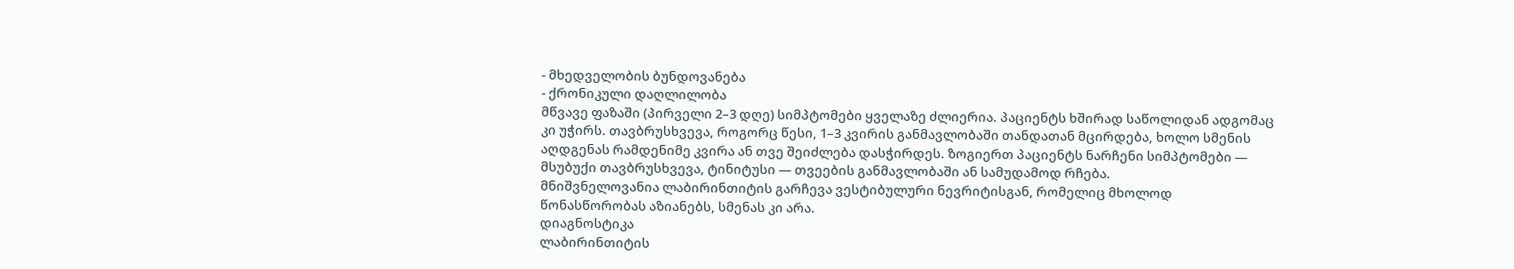- მხედველობის ბუნდოვანება
- ქრონიკული დაღლილობა
მწვავე ფაზაში (პირველი 2–3 დღე) სიმპტომები ყველაზე ძლიერია. პაციენტს ხშირად საწოლიდან ადგომაც კი უჭირს. თავბრუსხვევა, როგორც წესი, 1–3 კვირის განმავლობაში თანდათან მცირდება, ხოლო სმენის აღდგენას რამდენიმე კვირა ან თვე შეიძლება დასჭირდეს. ზოგიერთ პაციენტს ნარჩენი სიმპტომები — მსუბუქი თავბრუსხვევა, ტინიტუსი — თვეების განმავლობაში ან სამუდამოდ რჩება.
მნიშვნელოვანია ლაბირინთიტის გარჩევა ვესტიბულური ნევრიტისგან, რომელიც მხოლოდ წონასწორობას აზიანებს, სმენას კი არა.
დიაგნოსტიკა
ლაბირინთიტის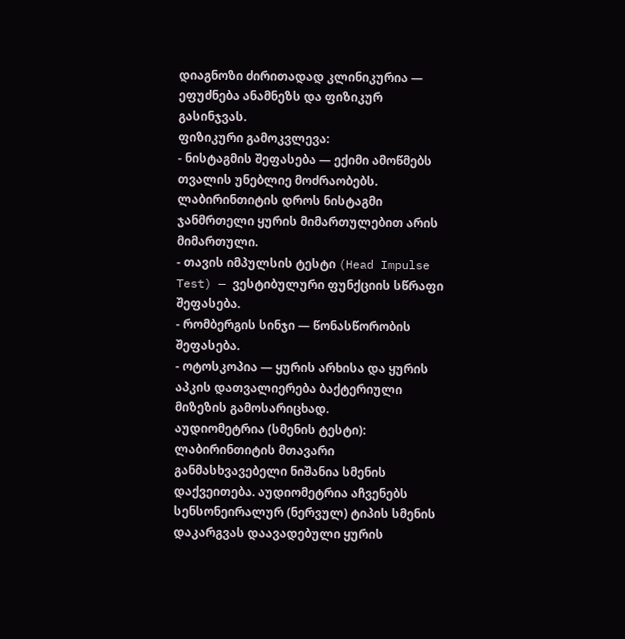დიაგნოზი ძირითადად კლინიკურია — ეფუძნება ანამნეზს და ფიზიკურ გასინჯვას.
ფიზიკური გამოკვლევა:
- ნისტაგმის შეფასება — ექიმი ამოწმებს თვალის უნებლიე მოძრაობებს. ლაბირინთიტის დროს ნისტაგმი ჯანმრთელი ყურის მიმართულებით არის მიმართული.
- თავის იმპულსის ტესტი (Head Impulse Test) — ვესტიბულური ფუნქციის სწრაფი შეფასება.
- რომბერგის სინჯი — წონასწორობის შეფასება.
- ოტოსკოპია — ყურის არხისა და ყურის აპკის დათვალიერება ბაქტერიული მიზეზის გამოსარიცხად.
აუდიომეტრია (სმენის ტესტი): ლაბირინთიტის მთავარი განმასხვავებელი ნიშანია სმენის დაქვეითება. აუდიომეტრია აჩვენებს სენსონეირალურ (ნერვულ) ტიპის სმენის დაკარგვას დაავადებული ყურის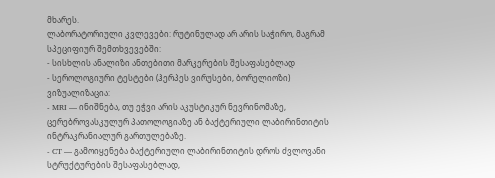მხარეს.
ლაბორატორიული კვლევები: რუტინულად არ არის საჭირო, მაგრამ სპეციფიურ შემთხვევებში:
- სისხლის ანალიზი ანთებითი მარკერების შესაფასებლად
- სეროლოგიური ტესტები (ჰერპეს ვირუსები, ბორელიოზი)
ვიზუალიზაცია:
- MRI — ინიშნება, თუ ეჭვი არის აკუსტიკურ ნევრინომაზე, ცერებროვასკულურ პათოლოგიაზე ან ბაქტერიული ლაბირინთიტის ინტრაკრანიალურ გართულებაზე.
- CT — გამოიყენება ბაქტერიული ლაბირინთიტის დროს ძვლოვანი სტრუქტურების შესაფასებლად,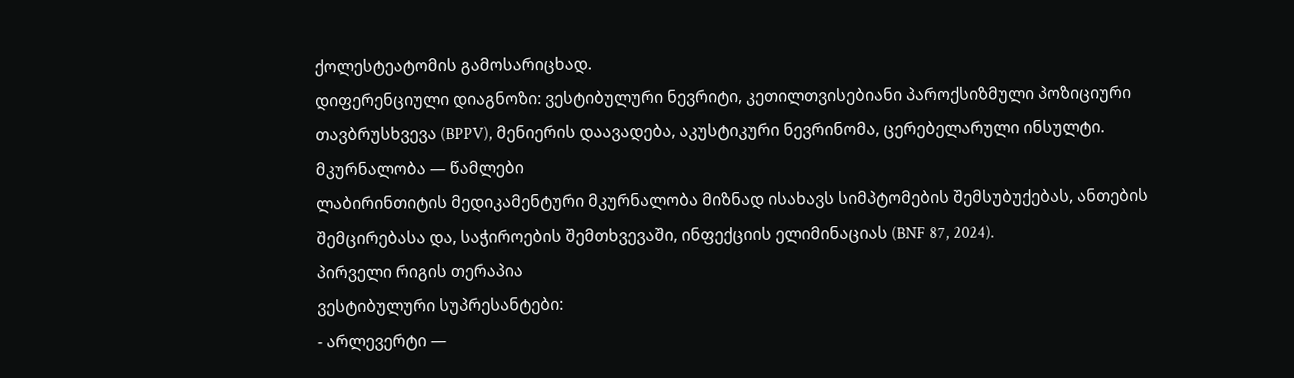ქოლესტეატომის გამოსარიცხად.
დიფერენციული დიაგნოზი: ვესტიბულური ნევრიტი, კეთილთვისებიანი პაროქსიზმული პოზიციური თავბრუსხვევა (BPPV), მენიერის დაავადება, აკუსტიკური ნევრინომა, ცერებელარული ინსულტი.
მკურნალობა — წამლები
ლაბირინთიტის მედიკამენტური მკურნალობა მიზნად ისახავს სიმპტომების შემსუბუქებას, ანთების შემცირებასა და, საჭიროების შემთხვევაში, ინფექციის ელიმინაციას (BNF 87, 2024).
პირველი რიგის თერაპია
ვესტიბულური სუპრესანტები:
- არლევერტი —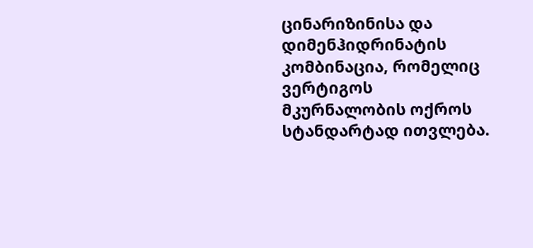ცინარიზინისა და დიმენჰიდრინატის კომბინაცია, რომელიც ვერტიგოს მკურნალობის ოქროს სტანდარტად ითვლება.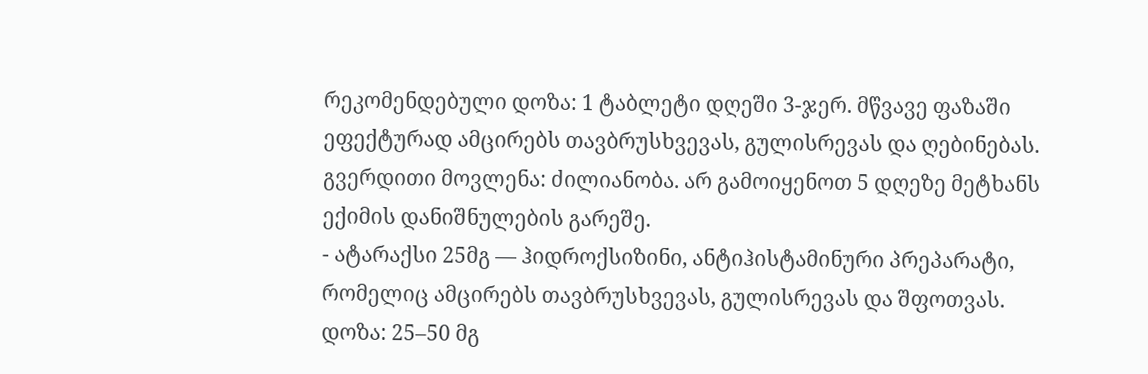რეკომენდებული დოზა: 1 ტაბლეტი დღეში 3-ჯერ. მწვავე ფაზაში ეფექტურად ამცირებს თავბრუსხვევას, გულისრევას და ღებინებას. გვერდითი მოვლენა: ძილიანობა. არ გამოიყენოთ 5 დღეზე მეტხანს ექიმის დანიშნულების გარეშე.
- ატარაქსი 25მგ — ჰიდროქსიზინი, ანტიჰისტამინური პრეპარატი, რომელიც ამცირებს თავბრუსხვევას, გულისრევას და შფოთვას. დოზა: 25–50 მგ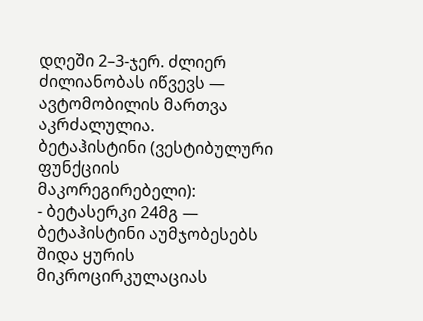დღეში 2–3-ჯერ. ძლიერ ძილიანობას იწვევს — ავტომობილის მართვა აკრძალულია.
ბეტაჰისტინი (ვესტიბულური ფუნქციის მაკორეგირებელი):
- ბეტასერკი 24მგ — ბეტაჰისტინი აუმჯობესებს შიდა ყურის მიკროცირკულაციას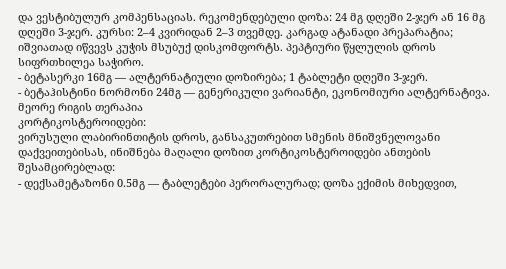და ვესტიბულურ კომპენსაციას. რეკომენდებული დოზა: 24 მგ დღეში 2-ჯერ ან 16 მგ დღეში 3-ჯერ. კურსი: 2–4 კვირიდან 2–3 თვემდე. კარგად ატანადი პრეპარატია; იშვიათად იწვევს კუჭის მსუბუქ დისკომფორტს. პეპტიური წყლულის დროს სიფრთხილეა საჭირო.
- ბეტასერკი 16მგ — ალტერნატიული დოზირება; 1 ტაბლეტი დღეში 3-ჯერ.
- ბეტაჰისტინი ნორმონი 24მგ — გენერიკული ვარიანტი, ეკონომიური ალტერნატივა.
მეორე რიგის თერაპია
კორტიკოსტეროიდები:
ვირუსული ლაბირინთიტის დროს, განსაკუთრებით სმენის მნიშვნელოვანი დაქვეითებისას, ინიშნება მაღალი დოზით კორტიკოსტეროიდები ანთების შესამცირებლად:
- დექსამეტაზონი 0.5მგ — ტაბლეტები პერორალურად; დოზა ექიმის მიხედვით,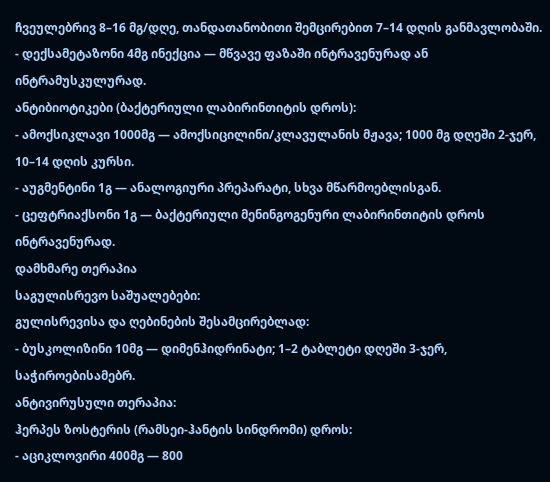ჩვეულებრივ 8–16 მგ/დღე, თანდათანობითი შემცირებით 7–14 დღის განმავლობაში.
- დექსამეტაზონი 4მგ ინექცია — მწვავე ფაზაში ინტრავენურად ან ინტრამუსკულურად.
ანტიბიოტიკები (ბაქტერიული ლაბირინთიტის დროს):
- ამოქსიკლავი 1000მგ — ამოქსიცილინი/კლავულანის მჟავა; 1000 მგ დღეში 2-ჯერ, 10–14 დღის კურსი.
- აუგმენტინი 1გ — ანალოგიური პრეპარატი, სხვა მწარმოებლისგან.
- ცეფტრიაქსონი 1გ — ბაქტერიული მენინგოგენური ლაბირინთიტის დროს ინტრავენურად.
დამხმარე თერაპია
საგულისრევო საშუალებები:
გულისრევისა და ღებინების შესამცირებლად:
- ბუსკოლიზინი 10მგ — დიმენჰიდრინატი; 1–2 ტაბლეტი დღეში 3-ჯერ, საჭიროებისამებრ.
ანტივირუსული თერაპია:
ჰერპეს ზოსტერის (რამსეი-ჰანტის სინდრომი) დროს:
- აციკლოვირი 400მგ — 800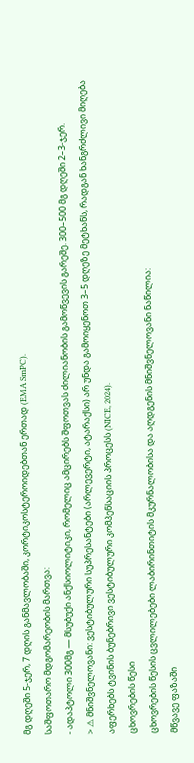მგ დღეში 5-ჯერ, 7 დღის განმავლობაში, კორტიკოსტეროიდებთან ერთად (EMA SmPC).
საშფოთარო მდგომარეობის მართვა:
- ადაპტოლი 300მგ — მსუბუქი ანქსიოლიტიკი, რომელიც ამცირებს შფოთვას ძილიანობის გამოწვევის გარეშე. 300–500 მგ დღეში 2–3-ჯერ.
> ⚠ მნიშვნელოვანი: ვესტიბულური სუპრესანტები (არლევერტი, ატარაქსი) არ უნდა გამოიყენოთ 3–5 დღეზე მეტხანს, რადგან ხანგრძლივი მიღება აფერხებს ტვინის ბუნებრივი ვესტიბულური კომპენსაციის პროცესს (NICE, 2024).
ცხოვრების წესი
ცხოვრების წესის ცვლილებები ლაბირინთიტის მკურნალობისა და აღდგენის მნიშვნელოვანი ნაწილია:
მწვავე ფაზაში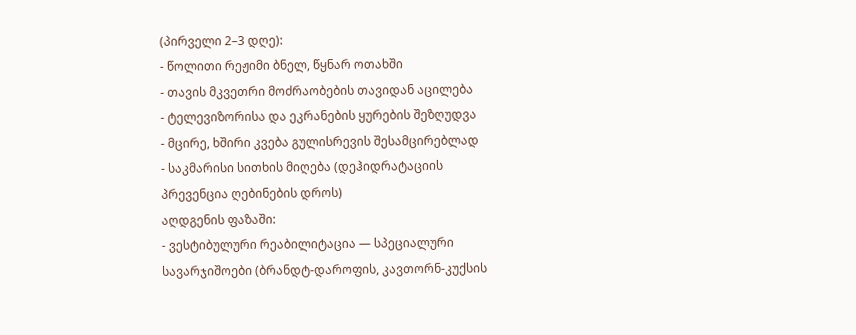(პირველი 2–3 დღე):
- წოლითი რეჟიმი ბნელ, წყნარ ოთახში
- თავის მკვეთრი მოძრაობების თავიდან აცილება
- ტელევიზორისა და ეკრანების ყურების შეზღუდვა
- მცირე, ხშირი კვება გულისრევის შესამცირებლად
- საკმარისი სითხის მიღება (დეჰიდრატაციის პრევენცია ღებინების დროს)
აღდგენის ფაზაში:
- ვესტიბულური რეაბილიტაცია — სპეციალური სავარჯიშოები (ბრანდტ-დაროფის, კავთორნ-კუქსის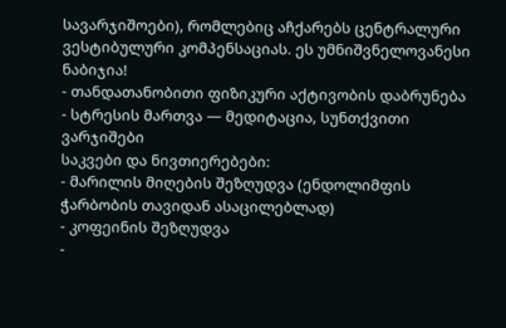სავარჯიშოები), რომლებიც აჩქარებს ცენტრალური ვესტიბულური კომპენსაციას. ეს უმნიშვნელოვანესი ნაბიჯია!
- თანდათანობითი ფიზიკური აქტივობის დაბრუნება
- სტრესის მართვა — მედიტაცია, სუნთქვითი ვარჯიშები
საკვები და ნივთიერებები:
- მარილის მიღების შეზღუდვა (ენდოლიმფის ჭარბობის თავიდან ასაცილებლად)
- კოფეინის შეზღუდვა
-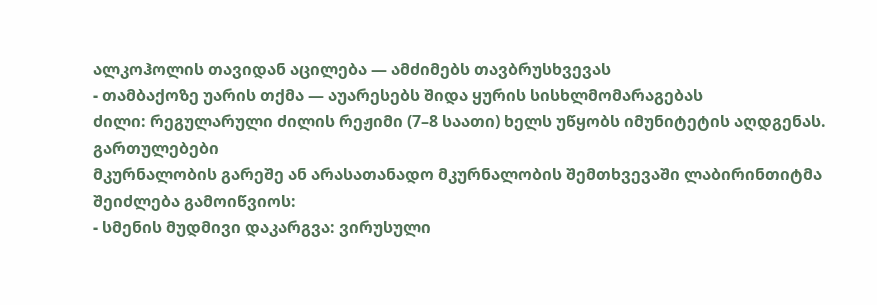ალკოჰოლის თავიდან აცილება — ამძიმებს თავბრუსხვევას
- თამბაქოზე უარის თქმა — აუარესებს შიდა ყურის სისხლმომარაგებას
ძილი: რეგულარული ძილის რეჟიმი (7–8 საათი) ხელს უწყობს იმუნიტეტის აღდგენას.
გართულებები
მკურნალობის გარეშე ან არასათანადო მკურნალობის შემთხვევაში ლაბირინთიტმა შეიძლება გამოიწვიოს:
- სმენის მუდმივი დაკარგვა: ვირუსული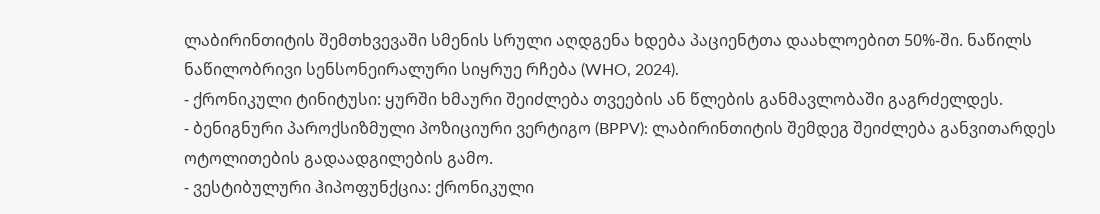ლაბირინთიტის შემთხვევაში სმენის სრული აღდგენა ხდება პაციენტთა დაახლოებით 50%-ში. ნაწილს ნაწილობრივი სენსონეირალური სიყრუე რჩება (WHO, 2024).
- ქრონიკული ტინიტუსი: ყურში ხმაური შეიძლება თვეების ან წლების განმავლობაში გაგრძელდეს.
- ბენიგნური პაროქსიზმული პოზიციური ვერტიგო (BPPV): ლაბირინთიტის შემდეგ შეიძლება განვითარდეს ოტოლითების გადაადგილების გამო.
- ვესტიბულური ჰიპოფუნქცია: ქრონიკული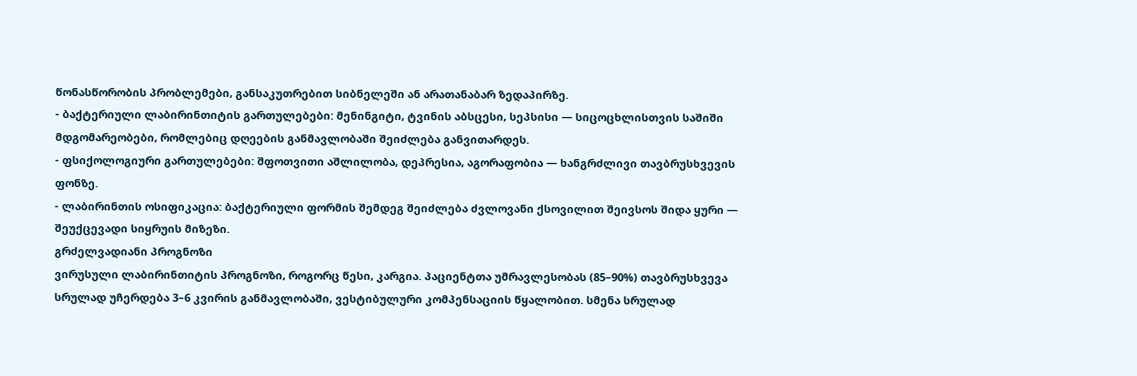წონასწორობის პრობლემები, განსაკუთრებით სიბნელეში ან არათანაბარ ზედაპირზე.
- ბაქტერიული ლაბირინთიტის გართულებები: მენინგიტი, ტვინის აბსცესი, სეპსისი — სიცოცხლისთვის საშიში მდგომარეობები, რომლებიც დღეების განმავლობაში შეიძლება განვითარდეს.
- ფსიქოლოგიური გართულებები: შფოთვითი აშლილობა, დეპრესია, აგორაფობია — ხანგრძლივი თავბრუსხვევის ფონზე.
- ლაბირინთის ოსიფიკაცია: ბაქტერიული ფორმის შემდეგ შეიძლება ძვლოვანი ქსოვილით შეივსოს შიდა ყური — შეუქცევადი სიყრუის მიზეზი.
გრძელვადიანი პროგნოზი
ვირუსული ლაბირინთიტის პროგნოზი, როგორც წესი, კარგია. პაციენტთა უმრავლესობას (85–90%) თავბრუსხვევა სრულად უჩერდება 3–6 კვირის განმავლობაში, ვესტიბულური კომპენსაციის წყალობით. სმენა სრულად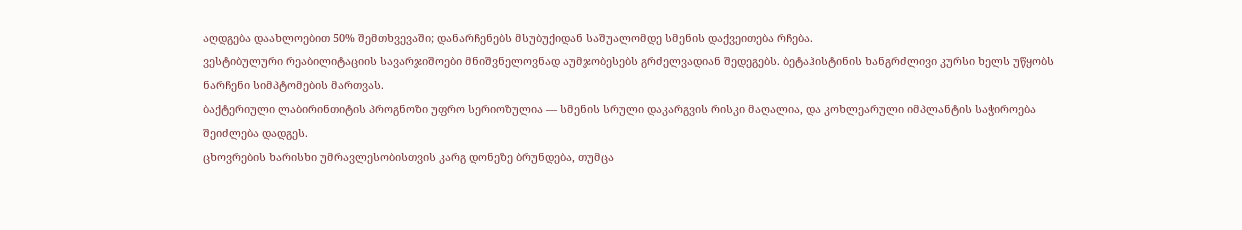აღდგება დაახლოებით 50% შემთხვევაში; დანარჩენებს მსუბუქიდან საშუალომდე სმენის დაქვეითება რჩება.
ვესტიბულური რეაბილიტაციის სავარჯიშოები მნიშვნელოვნად აუმჯობესებს გრძელვადიან შედეგებს. ბეტაჰისტინის ხანგრძლივი კურსი ხელს უწყობს ნარჩენი სიმპტომების მართვას.
ბაქტერიული ლაბირინთიტის პროგნოზი უფრო სერიოზულია — სმენის სრული დაკარგვის რისკი მაღალია, და კოხლეარული იმპლანტის საჭიროება შეიძლება დადგეს.
ცხოვრების ხარისხი უმრავლესობისთვის კარგ დონეზე ბრუნდება, თუმცა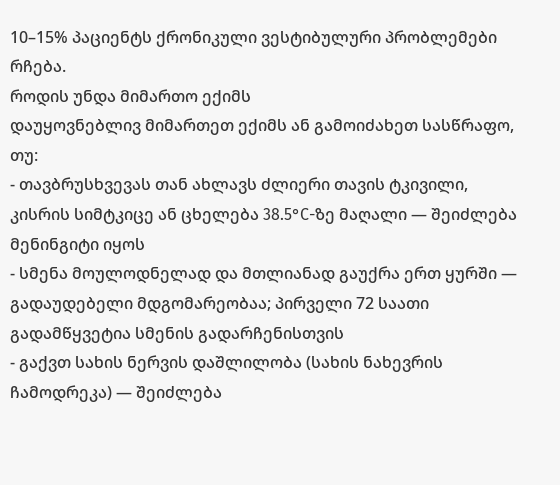10–15% პაციენტს ქრონიკული ვესტიბულური პრობლემები რჩება.
როდის უნდა მიმართო ექიმს
დაუყოვნებლივ მიმართეთ ექიმს ან გამოიძახეთ სასწრაფო, თუ:
- თავბრუსხვევას თან ახლავს ძლიერი თავის ტკივილი, კისრის სიმტკიცე ან ცხელება 38.5°C-ზე მაღალი — შეიძლება მენინგიტი იყოს
- სმენა მოულოდნელად და მთლიანად გაუქრა ერთ ყურში — გადაუდებელი მდგომარეობაა; პირველი 72 საათი გადამწყვეტია სმენის გადარჩენისთვის
- გაქვთ სახის ნერვის დაშლილობა (სახის ნახევრის ჩამოდრეკა) — შეიძლება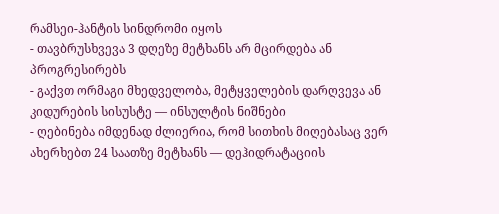რამსეი-ჰანტის სინდრომი იყოს
- თავბრუსხვევა 3 დღეზე მეტხანს არ მცირდება ან პროგრესირებს
- გაქვთ ორმაგი მხედველობა, მეტყველების დარღვევა ან კიდურების სისუსტე — ინსულტის ნიშნები
- ღებინება იმდენად ძლიერია, რომ სითხის მიღებასაც ვერ ახერხებთ 24 საათზე მეტხანს — დეჰიდრატაციის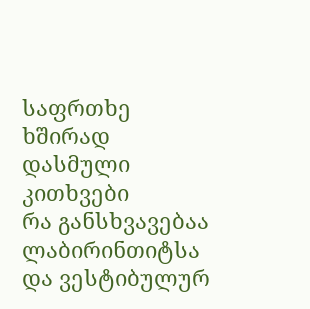საფრთხე
ხშირად დასმული კითხვები
რა განსხვავებაა ლაბირინთიტსა და ვესტიბულურ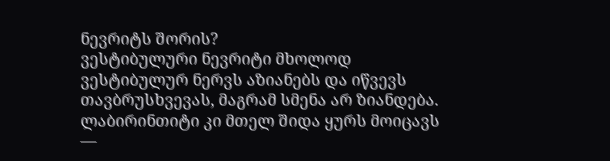ნევრიტს შორის?
ვესტიბულური ნევრიტი მხოლოდ ვესტიბულურ ნერვს აზიანებს და იწვევს თავბრუსხვევას, მაგრამ სმენა არ ზიანდება. ლაბირინთიტი კი მთელ შიდა ყურს მოიცავს —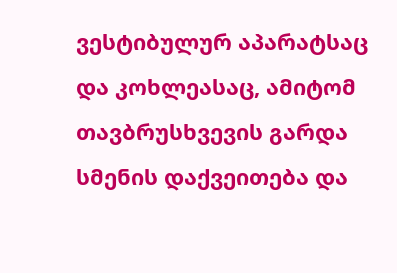ვესტიბულურ აპარატსაც და კოხლეასაც, ამიტომ თავბრუსხვევის გარდა სმენის დაქვეითება და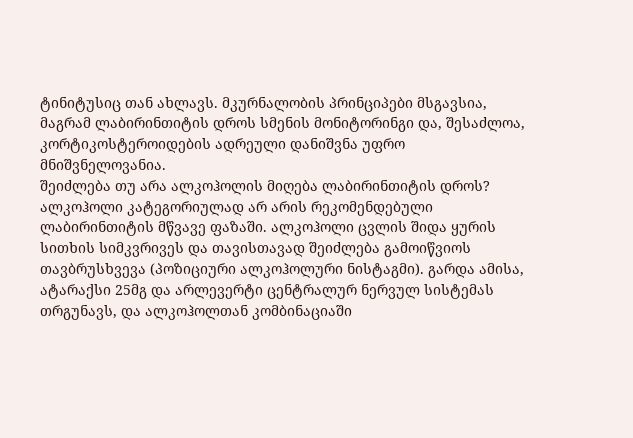ტინიტუსიც თან ახლავს. მკურნალობის პრინციპები მსგავსია, მაგრამ ლაბირინთიტის დროს სმენის მონიტორინგი და, შესაძლოა, კორტიკოსტეროიდების ადრეული დანიშვნა უფრო მნიშვნელოვანია.
შეიძლება თუ არა ალკოჰოლის მიღება ლაბირინთიტის დროს?
ალკოჰოლი კატეგორიულად არ არის რეკომენდებული ლაბირინთიტის მწვავე ფაზაში. ალკოჰოლი ცვლის შიდა ყურის სითხის სიმკვრივეს და თავისთავად შეიძლება გამოიწვიოს თავბრუსხვევა (პოზიციური ალკოჰოლური ნისტაგმი). გარდა ამისა, ატარაქსი 25მგ და არლევერტი ცენტრალურ ნერვულ სისტემას თრგუნავს, და ალკოჰოლთან კომბინაციაში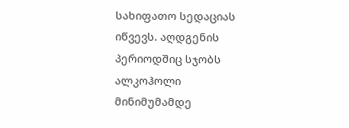სახიფათო სედაციას იწვევს. აღდგენის პერიოდშიც სჯობს ალკოჰოლი მინიმუმამდე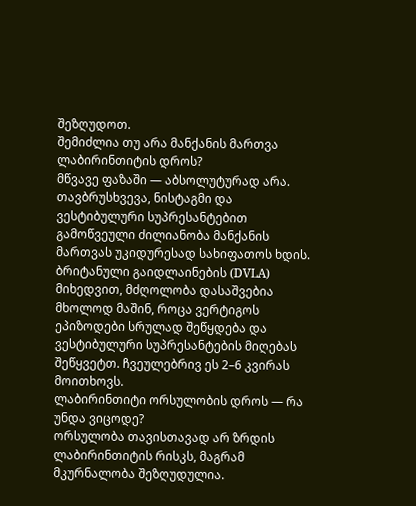შეზღუდოთ.
შემიძლია თუ არა მანქანის მართვა ლაბირინთიტის დროს?
მწვავე ფაზაში — აბსოლუტურად არა. თავბრუსხვევა, ნისტაგმი და ვესტიბულური სუპრესანტებით გამოწვეული ძილიანობა მანქანის მართვას უკიდურესად სახიფათოს ხდის. ბრიტანული გაიდლაინების (DVLA) მიხედვით, მძღოლობა დასაშვებია მხოლოდ მაშინ, როცა ვერტიგოს ეპიზოდები სრულად შეწყდება და ვესტიბულური სუპრესანტების მიღებას შეწყვეტთ. ჩვეულებრივ ეს 2–6 კვირას მოითხოვს.
ლაბირინთიტი ორსულობის დროს — რა უნდა ვიცოდე?
ორსულობა თავისთავად არ ზრდის ლაბირინთიტის რისკს, მაგრამ მკურნალობა შეზღუდულია.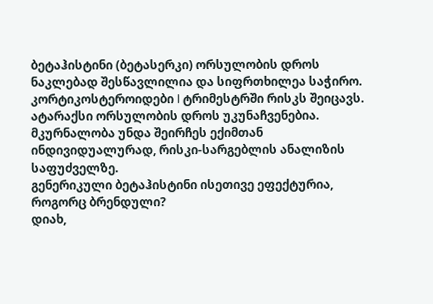ბეტაჰისტინი (ბეტასერკი) ორსულობის დროს ნაკლებად შესწავლილია და სიფრთხილეა საჭირო. კორტიკოსტეროიდები I ტრიმესტრში რისკს შეიცავს. ატარაქსი ორსულობის დროს უკუნაჩვენებია. მკურნალობა უნდა შეირჩეს ექიმთან ინდივიდუალურად, რისკი-სარგებლის ანალიზის საფუძველზე.
გენერიკული ბეტაჰისტინი ისეთივე ეფექტურია, როგორც ბრენდული?
დიახ,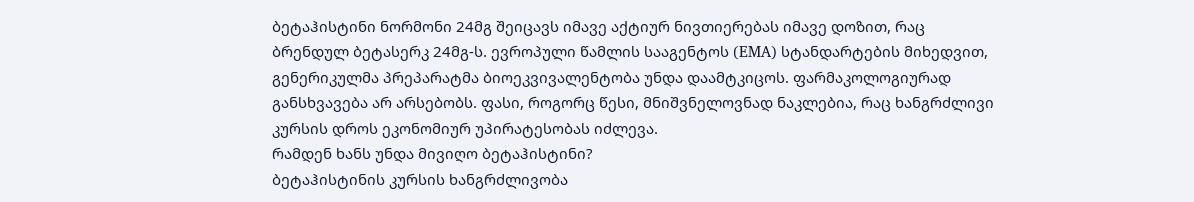ბეტაჰისტინი ნორმონი 24მგ შეიცავს იმავე აქტიურ ნივთიერებას იმავე დოზით, რაც ბრენდულ ბეტასერკ 24მგ-ს. ევროპული წამლის სააგენტოს (EMA) სტანდარტების მიხედვით, გენერიკულმა პრეპარატმა ბიოეკვივალენტობა უნდა დაამტკიცოს. ფარმაკოლოგიურად განსხვავება არ არსებობს. ფასი, როგორც წესი, მნიშვნელოვნად ნაკლებია, რაც ხანგრძლივი კურსის დროს ეკონომიურ უპირატესობას იძლევა.
რამდენ ხანს უნდა მივიღო ბეტაჰისტინი?
ბეტაჰისტინის კურსის ხანგრძლივობა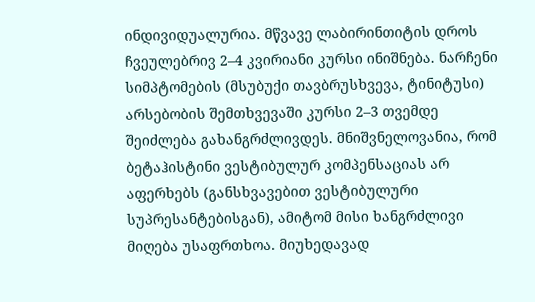ინდივიდუალურია. მწვავე ლაბირინთიტის დროს ჩვეულებრივ 2–4 კვირიანი კურსი ინიშნება. ნარჩენი სიმპტომების (მსუბუქი თავბრუსხვევა, ტინიტუსი) არსებობის შემთხვევაში კურსი 2–3 თვემდე შეიძლება გახანგრძლივდეს. მნიშვნელოვანია, რომ ბეტაჰისტინი ვესტიბულურ კომპენსაციას არ აფერხებს (განსხვავებით ვესტიბულური სუპრესანტებისგან), ამიტომ მისი ხანგრძლივი მიღება უსაფრთხოა. მიუხედავად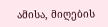ამისა, მიღების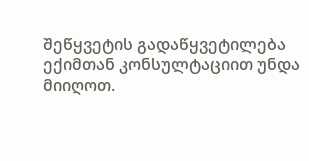შეწყვეტის გადაწყვეტილება ექიმთან კონსულტაციით უნდა მიიღოთ.